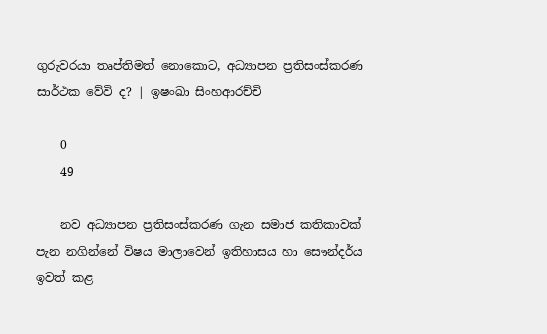ගුරුවරයා තෘප්තිමත් නොකොට, අධ්‍යාපන ප්‍රතිසංස්කරණ සාර්ථක වේවි ද? | ඉෂංඛා සිංහආරච්චි

    0
    49

    නව අධ්‍යාපන ප්‍රතිසංස්කරණ ගැන සමාජ කතිකාවක් පැන නගින්නේ විෂය මාලාවෙන් ඉතිහාසය හා සෞන්දර්ය ඉවත් කළ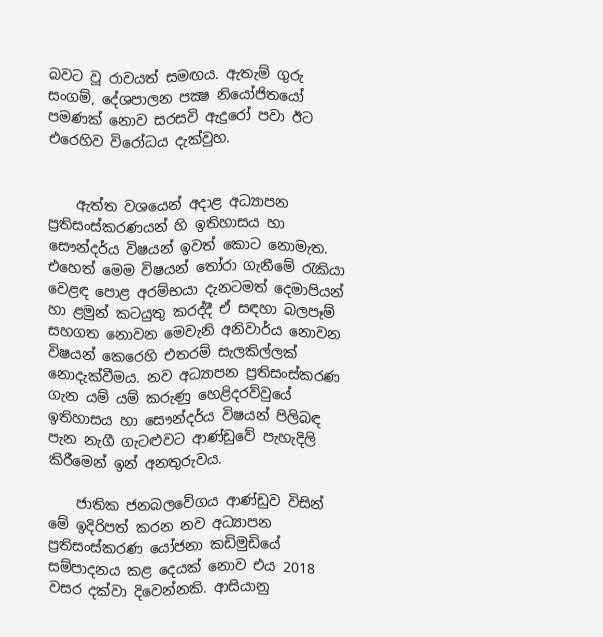බවට වූ රාවයත් සමඟය. ඇතැම් ගුරු සංගම්, දේශපාලන පක්‍ෂ නියෝජිතයෝ පමණක් නොව සරසවි ඇදුරෝ පවා ඊට එරෙහිව විරෝධය දැක්වුහ.


    ඇත්ත වශයෙන් අදාළ අධ්‍යාපන ප්‍රතිසංස්කරණයන් හි ඉතිහාසය හා සෞන්දර්ය විෂයන් ඉවත් කොට නොමැත. එහෙත් මෙම විෂයන් තෝරා ගැනීමේ රැකියා වෙළඳ පොළ අරම්භයා දැනටමත් දෙමාපියන් හා ළමුන් කටයුතු කරද්දී ඒ සඳහා බලපෑම් සහගත නොවන මෙවැනි අනිවාර්ය නොවන විෂයන් කෙරෙහි එතරම් සැලකිල්ලක් නොදැක්වීමය. නව අධ්‍යාපන ප්‍රතිසංස්කරණ ගැන යම් යම් කරුණු හෙළිදරව්වුයේ ඉතිහාසය හා සෞන්දර්ය විෂයන් පිලිබඳ පැන නැගී ගැටළුවට ආණ්ඩුවේ පැහැදිලි කිරීමෙන් ඉන් අනතුරුවය.

    ජාතික ජනබලවේගය ආණ්ඩුව විසින් මේ ඉදිරිපත් කරන නව අධ්‍යාපන ප්‍රතිසංස්කරණ යෝජනා කඩිමුඩියේ සම්පාදනය කළ දෙයක් නොව එය 2018 වසර දක්වා දිවෙන්නකි. ආසියානු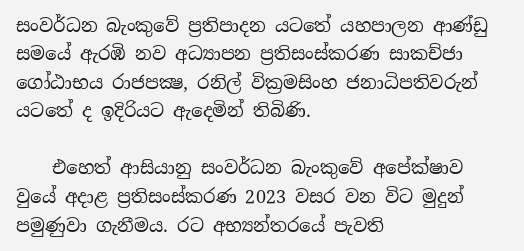සංවර්ධන බැංකුවේ ප්‍රතිපාදන යටතේ යහපාලන ආණ්ඩු සමයේ ඇරඹි නව අධ්‍යාපන ප්‍රතිසංස්කරණ සාකච්ජා ගෝඨාභය රාජපක්‍ෂ, රනිල් වික්‍රමසිංහ ජනාධිපතිවරුන් යටතේ ද ඉදිරියට ඇදෙමින් තිබිණි.

    එහෙත් ආසියානු සංවර්ධන බැංකුවේ අපේක්ෂාව වුයේ අදාළ ප්‍රතිසංස්කරණ 2023 වසර වන විට මුදුන් පමුණුවා ගැනීමය. රට අභ්‍යන්තරයේ පැවති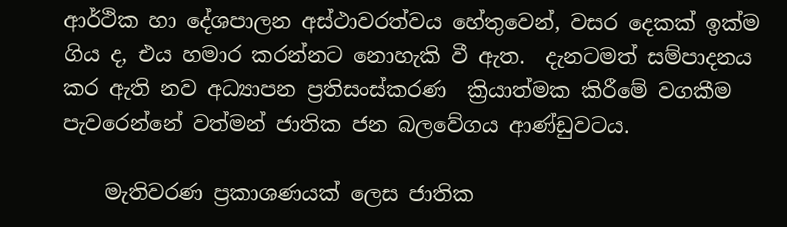ආර්ථික හා දේශපාලන අස්ථාවරත්වය හේතුවෙන්, වසර දෙකක් ඉක්ම ගිය ද, එය හමාර කරන්නට නොහැකි වී ඇත.  දැනටමත් සම්පාදනය කර ඇති නව අධ්‍යාපන ප්‍රතිසංස්කරණ  ක්‍රියාත්මක කිරීමේ වගකීම පැවරෙන්නේ වත්මන් ජාතික ජන බලවේගය ආණ්ඩුවටය.

    මැතිවරණ ප්‍රකාශණයක් ලෙස ජාතික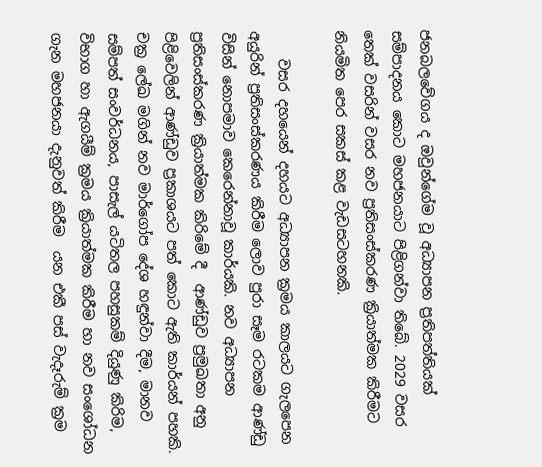ජනබලවේගය ද ඔවුන්ගේම වූ අධ්‍යාපන ප්‍රතිපත්තියක් සම්පාදනය කොට මහජනයාට පිළිගන්වා තිබේ. 2029 වසර තෙක් වසරින් වසර නව ප්‍රතිසංස්කරණ ක්‍රියාත්මක කිරීමට නියමිත පෙර සකස් කළ වැඩසටහනකි.

    වසර දහයෙන් දහයට අධ්‍යාපන ක්‍රමය කාලයට ගැලපෙන අයුරින් ප්‍රතිසංස්කරණය කිරීම ලොව පුරා සෑම රටකම ආණ්ඩු විසින් නොපමාව කෙරෙන්නාවූ කාර්යකි. නව අධ්‍යාපන ප්‍රතිසංස්කරණ ක්‍රියාත්මක කිරිමේ දී  ආණ්ඩුව ප්‍රමුඛතා අනු පිළිවෙලින් ආණ්ඩුව ප්‍රකාශයට පත් කොට ඇති කාර්යන් පහකි. චක්‍ර ලේඛ මගින් නව මාර්ගෝප දේශ හඳුන්වා දීම, මානව සම්පත් සංවර්ධනය, පාසැල් යටිතල පහසුකම් දියුණු කිරිම, විභාග හා ඇගයීම් ක්‍රමය ක්‍රියාත්මක කිරීම හා නව සංශෝධන ගැන මහජනයා දැනුවත් කිරීම  යන එකී පස් වැදෑරුම් ක්‍රම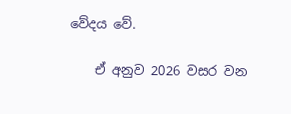වේදය වේ.

    ඒ අනුව 2026 වසර වන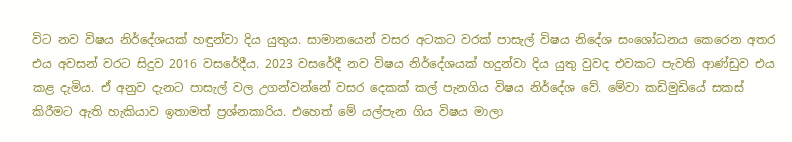විට නව විෂය නිර්දේශයක් හඳුන්වා දිය යුතුය. සාමානයෙන් වසර අටකට වරක් පාසැල් විෂය නිදේශ සංශෝධනය කෙරෙන අතර එය අවසන් වරට සිදුව 2016 වසරේදීය. 2023 වසරේදී නව විෂය නිර්දේශයක් හදුන්වා දිය යුතු වුවද එවකට පැවති ආණ්ඩුව එය කළ දැමිය. ඒ අනුව දැනට පාසැල් වල උගන්වන්නේ වසර දෙකක් කල් පැනගිය විෂය නිර්දේශ වේ. මේවා කඩිමුඩියේ සකස් කිරීමට ඇති හැකියාව ඉතාමත් ප්‍රශ්නකාරිය. එහෙත් මේ යල්පැන ගිය විෂය මාලා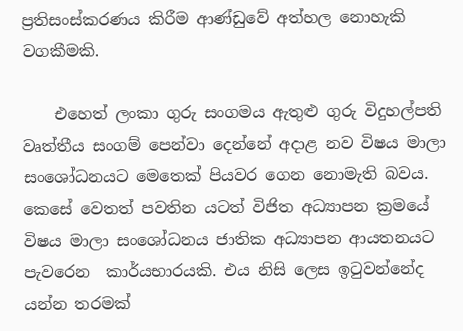ප්‍රතිසංස්කරණය කිරීම ආණ්ඩුවේ අත්හල නොහැකි වගකීමකි.

    එහෙත් ලංකා ගුරු සංගමය ඇතුළු ගුරු විදුහල්පති වෘත්තීය සංගම් පෙන්වා දෙන්නේ අදාළ නව විෂය මාලා සංශෝධනයට මෙතෙක් පියවර ගෙන නොමැති බවය. කෙසේ වෙතත් පවතින යටත් විජිත අධ්‍යාපන ක්‍රමයේ  විෂය මාලා සංශෝධනය ජාතික අධ්‍යාපන ආයතනයට පැවරෙන  කාර්යභාරයකි. එය නිසි ලෙස ඉටුවන්නේද යන්න තරමක්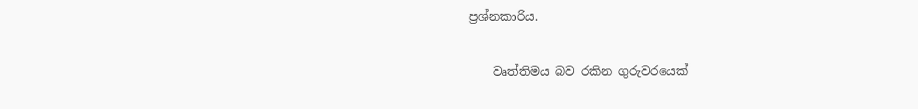ප්‍රශ්නකාරිය.

    වෘත්තිමය බව රකින ගුරුවරයෙක්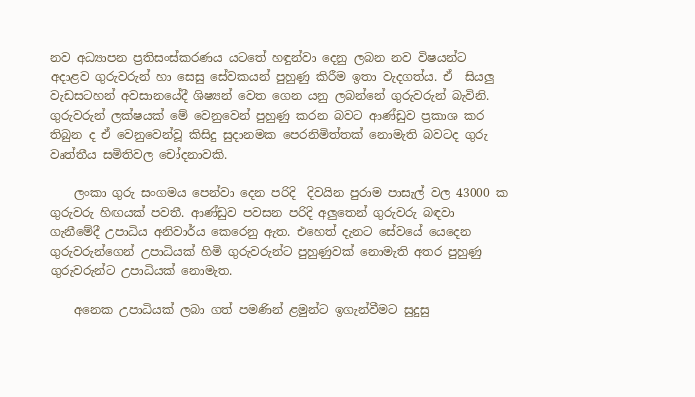නව අධ්‍යාපන ප්‍රතිසංස්කරණය යටතේ හඳුන්වා දෙනු ලබන නව විෂයන්ට අදාළව ගුරුවරුන් හා සෙසු සේවකයන් පුහුණු කිරීම ඉතා වැදගත්ය. ඒ  සියලු වැඩසටහන් අවසානයේදී ශිෂ්‍යන් වෙත ගෙන යනු ලබන්නේ ගුරුවරුන් බැවිනි. ගුරුවරුන් ලක්ෂයක් මේ වෙනුවෙන් පුහුණු කරන බවට ආණ්ඩුව ප්‍රකාශ කර තිබුන ද ඒ වෙනුවෙන්වූ කිසිදු සුදානමක පෙරනිමිත්තක් නොමැති බවටද ගුරු වෘත්තීය සමිතිවල චෝදනාවකි.

    ලංකා ගුරු සංගමය පෙන්වා දෙන පරිදි  දිවයින පුරාම පාසැල් වල 43000 ක ගුරුවරු හිඟයක් පවතී. ආණ්ඩුව පවසන පරිදි අලුතෙන් ගුරුවරු බඳවා ගැනීමේදී උපාධිය අනිවාර්ය කෙරෙනු ඇත. එහෙත් දැනට සේවයේ යෙදෙන ගුරුවරුන්ගෙන් උපාධියක් හිමි ගුරුවරුන්ට පුහුණුවක් නොමැති අතර පුහුණු ගුරුවරුන්ට උපාධියක් නොමැත.

    අනෙක උපාධියක් ලබා ගත් පමණින් ළමුන්ට ඉගැන්වීමට සුදුසු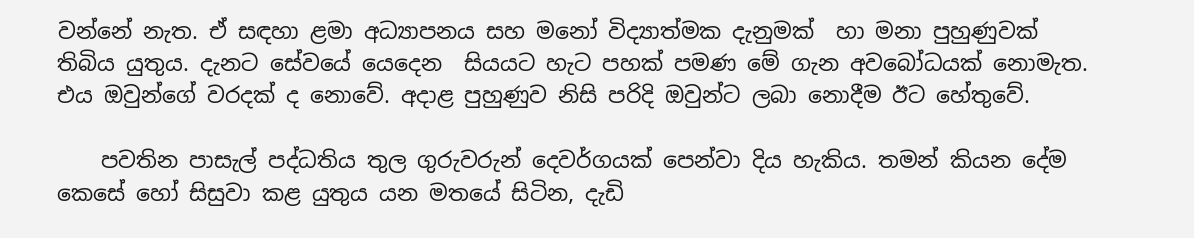වන්නේ නැත. ඒ සඳහා ළමා අධ්‍යාපනය සහ මනෝ විද්‍යාත්මක දැනුමක්  හා මනා පුහුණුවක් තිබිය යුතුය. දැනට සේවයේ යෙදෙන  සියයට හැට පහක් පමණ මේ ගැන අවබෝධයක් නොමැත. එය ඔවුන්ගේ වරදක් ද නොවේ. අදාළ පුහුණුව නිසි පරිදි ඔවුන්ට ලබා නොදීම ඊට හේතුවේ.

    පවතින පාසැල් පද්ධතිය තුල ගුරුවරුන් දෙවර්ගයක් පෙන්වා දිය හැකිය. තමන් කියන දේම කෙසේ හෝ සිසුවා කළ යුතුය යන මතයේ සිටින, දැඩි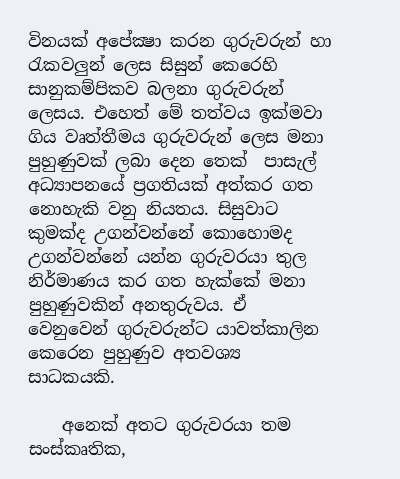විනයක් අපේක්‍ෂා කරන ගුරුවරුන් හා රැකවලුන් ලෙස සිසුන් කෙරෙහි සානුකම්පිකව බලනා ගුරුවරුන් ලෙසය. එහෙත් මේ තත්වය ඉක්මවා ගිය වෘත්තීමය ගුරුවරුන් ලෙස මනා පුහුණුවක් ලබා දෙන තෙක්  පාසැල් අධ්‍යාපනයේ ප්‍රගතියක් අත්කර ගත නොහැකි වනු නියතය. සිසුවාට කුමක්ද උගන්වන්නේ කොහොමද උගන්වන්නේ යන්න ගුරුවරයා තුල නිර්මාණය කර ගත හැක්කේ මනා පුහුණුවකින් අනතුරුවය. ඒ වෙනුවෙන් ගුරුවරුන්ට යාවත්කාලින කෙරෙන පුහුණුව අතවශ්‍ය සාධකයකි.

    අනෙක් අතට ගුරුවරයා තම සංස්කෘතික,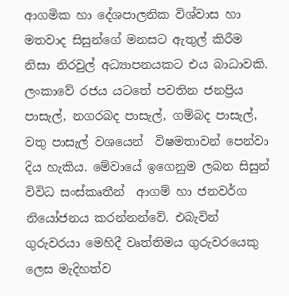ආගමික හා දේශපාලනික විශ්වාස හා මතවාද සිසුන්ගේ මනසට ඇතුල් කිරීම නිසා නිරවුල් අධ්‍යාපනයකට එය බාධාවකි. ලංකාවේ රජය යටතේ පවතින ජනප්‍රිය පාසැල්, නගරබද පාසැල්, ගම්බද පාසැල්, වතු පාසැල් වශයෙන්  විෂමතාවන් පෙන්වා දිය හැකිය. මේවායේ ඉගෙනුම ලබන සිසුන් විවිධ සංස්කෘතීන්  ආගම් හා ජනවර්ග නියෝජනය කරන්නන්වේ. එබැවින් ගුරුවරයා මෙහිදී වෘත්තිමය ගුරුවරයෙකු ලෙස මැදිහත්ව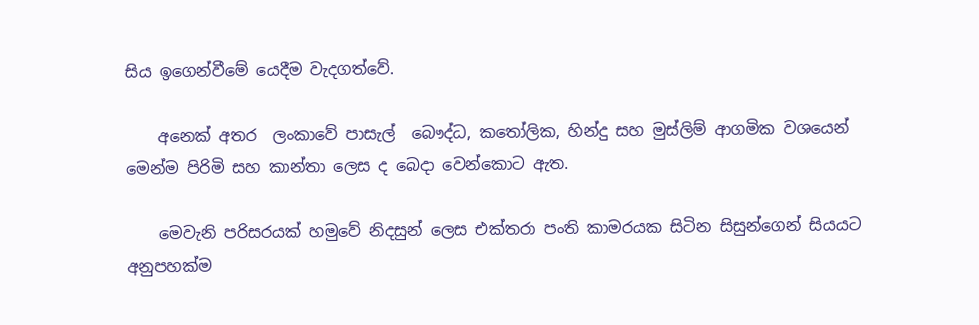සිය ඉගෙන්වීමේ යෙදීම වැදගත්වේ.

    අනෙක් අතර  ලංකාවේ පාසැල්  බෞද්ධ, කතෝලික, හින්දු සහ මුස්ලිම් ආගමික වශයෙන් මෙන්ම පිරිමි සහ කාන්තා ලෙස ද බෙදා වෙන්කොට ඇත.

    මෙවැනි පරිසරයක් හමුවේ නිදසුන් ලෙස එක්තරා පංති කාමරයක සිටින සිසුන්ගෙන් සියයට අනුපහක්ම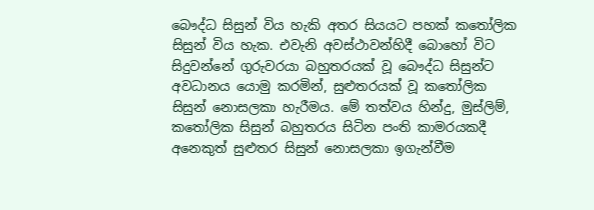බෞද්ධ සිසුන් විය හැකි අතර සියයට පහක් කතෝලික සිසුන් විය හැක. එවැනි අවස්ථාවන්හිදී බොහෝ විට සිදුවන්නේ ගුරුවරයා බහුතරයක් වූ බෞද්ධ සිසුන්ට අවධානය යොමු කරමින්, සුළුතරයක් වූ කතෝලික සිසුන් නොසලකා හැරීමය. මේ තත්වය හින්දු, මුස්ලිම්, කතෝලික සිසුන් බහුතරය සිටින පංති කාමරයකදී අනෙකුත් සුළුතර සිසුන් නොසලකා ඉගැන්වීම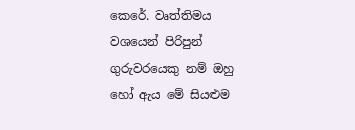කෙරේ. වෘත්තිමය වශයෙන් පිරිපුන් ගුරුවරයෙකු නම් ඔහු හෝ ඇය මේ සියළුම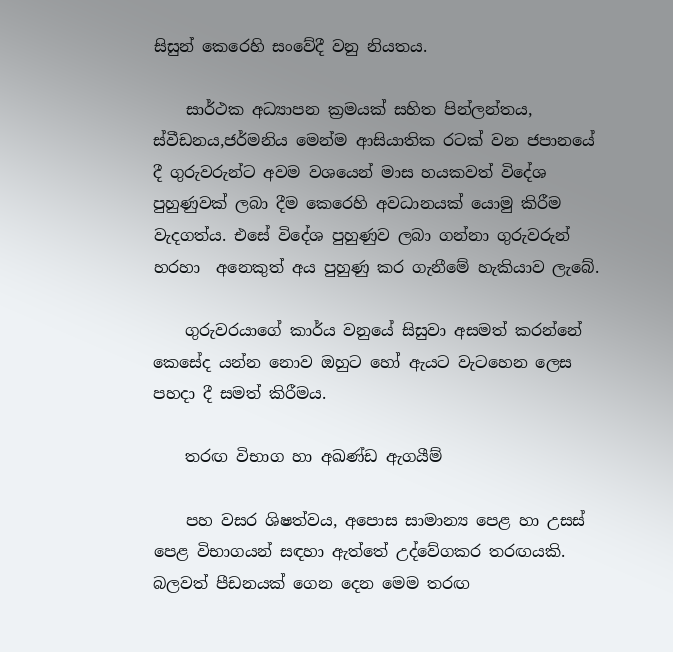සිසුන් කෙරෙහි සංවේදී වනු නියතය.

    සාර්ථක අධ්‍යාපන ක්‍රමයක් සහිත පින්ලන්තය, ස්වීඩනය,ජර්මනිය මෙන්ම ආසියාතික රටක් වන ජපානයේ දී ගුරුවරුන්ට අවම වශයෙන් මාස හයකවත් විදේශ පුහුණුවක් ලබා දීම කෙරෙහි අවධානයක් යොමු කිරීම වැදගත්ය. එසේ විදේශ පුහුණුව ලබා ගන්නා ගුරුවරුන් හරහා  අනෙකුත් අය පුහුණු කර ගැනීමේ හැකියාව ලැබේ.

    ගුරුවරයාගේ කාර්ය වනුයේ සිසුවා අසමත් කරන්නේ කෙසේද යන්න නොව ඔහුට හෝ ඇයට වැටහෙන ලෙස පහදා දී සමත් කිරීමය.

    තරඟ විභාග හා අඛණ්ඩ ඇගයීම්

    පහ වසර ශිෂත්වය, අපොස සාමාන්‍ය පෙළ හා උසස් පෙළ විභාගයන් සඳහා ඇත්තේ උද්වේගකර තරඟයකි. බලවත් පීඩනයක් ගෙන දෙන මෙම තරඟ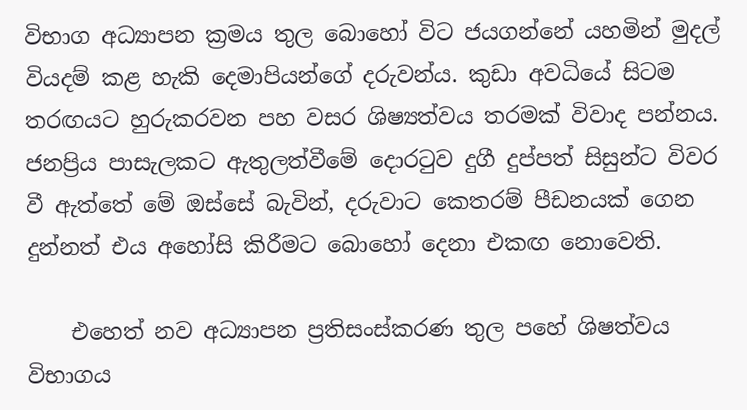විභාග අධ්‍යාපන ක්‍රමය තුල බොහෝ විට ජයගන්නේ යහමින් මුදල් වියදම් කළ හැකි දෙමාපියන්ගේ දරුවන්ය. කුඩා අවධියේ සිටම තරඟයට හුරුකරවන පහ වසර ශිෂ්‍යත්වය තරමක් විවාද පන්නය. ජනප්‍රිය පාසැලකට ඇතුලත්වීමේ දොරටුව දුගී දුප්පත් සිසුන්ට විවර වී ඇත්තේ මේ ඔස්සේ බැවින්, දරුවාට කෙතරම් පීඩනයක් ගෙන දුන්නත් එය අහෝසි කිරීමට බොහෝ දෙනා එකඟ නොවෙති.

    එහෙත් නව අධ්‍යාපන ප්‍රතිසංස්කරණ තුල පහේ ශිෂත්වය විභාගය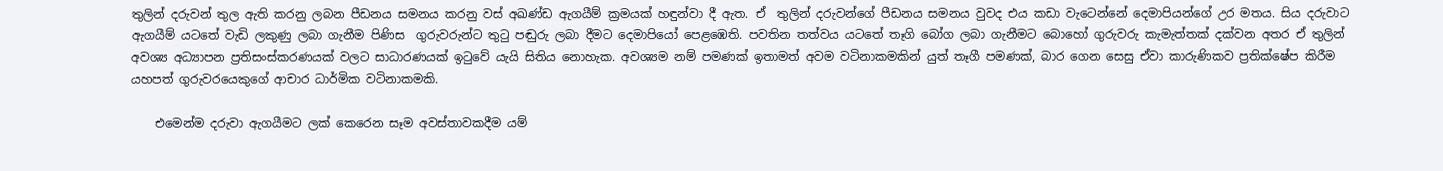තුලින් දරුවන් තුල ඇති කරනු ලබන පීඩනය සමනය කරනු වස් අඛණ්ඩ ඇගයීම් ක්‍රමයක් හඳුන්වා දී ඇත. ඒ  තුලින් දරුවන්ගේ පීඩනය සමනය වුවද එය කඩා වැටෙන්නේ දෙමාපියන්ගේ උර මතය. සිය දරුවාට ඇගයීම් යටතේ වැඩි ලකුණු ලබා ගැනීම පිණිස  ගුරුවරුන්ට තුටු පඬුරු ලබා දීමට දෙමාපියෝ පෙළඹෙති. පවතින තත්වය යටතේ තෑගි බෝග ලබා ගැනීමට බොහෝ ගුරුවරු කැමැත්තක් දක්වන අතර ඒ තුලින් අවශ්‍ය අධ්‍යාපන ප්‍රතිසංස්කරණයක් වලට සාධාරණයක් ඉටුවේ යැයි සිතිය නොහැක. අවශ්‍යම නම් පමණක් ඉතාමත් අවම වටිනාකමකින් යුත් තෑගී පමණක්, බාර ගෙන සෙසු ඒවා කාරුණිකව ප්‍රතික්ෂේප කිරීම යහපත් ගුරුවරයෙකුගේ ආචාර ධාර්මික වටිනාකමකි.

    එමෙන්ම දරුවා ඇගයීමට ලක් කෙරෙන සෑම අවස්තාවකදීම යම්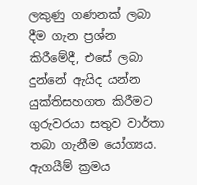ලකුණු ගණනක් ලබා දීම ගැන ප්‍රශ්න කිරීමේදී, එසේ ලබා දුන්නේ ඇයිද යන්න යුක්තිසහගත කිරීමට ගුරුවරයා සතුව වාර්තා තබා ගැනීම යෝග්‍යය. ඇගයීම් ක්‍රමය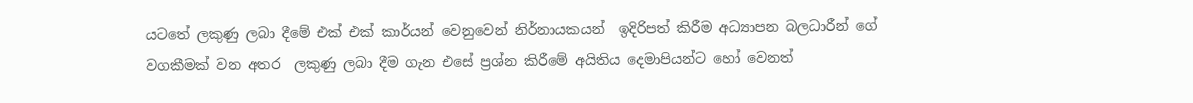යටතේ ලකුණු ලබා දීමේ එක් එක් කාර්යන් වෙනුවෙන් නිර්නායකයන්  ඉදිරිපත් කිරීම අධ්‍යාපන බලධාරීන් ගේ වගකීමක් වන අතර  ලකුණු ලබා දීම ගැන එසේ ප්‍රශ්න කිරීමේ අයිතිය දෙමාපියන්ට හෝ වෙනත්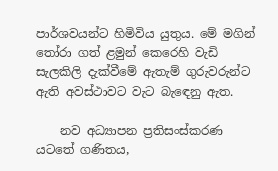පාර්ශවයන්ට හිමිවිය යුතුය. මේ මගින් තෝරා ගත් ළමුන් කෙරෙහි වැඩි සැලකිලි දැක්වීමේ ඇතැම් ගුරුවරුන්ට ඇති අවස්ථාවට වැට බැඳෙනු ඇත.

    නව අධ්‍යාපන ප්‍රතිසංස්කරණ යටතේ ගණිතය,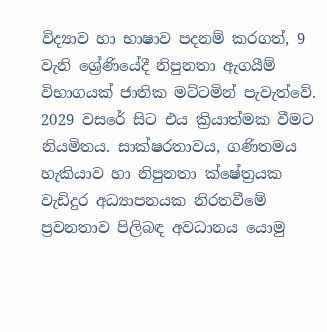විද්‍යාව හා භාෂාව පදනම් කරගත්, 9 වැනි ශ්‍රේණියේදී නිපුනතා ඇගයීම් විභාගයක් ජාතික මට්ටමින් පැවැත්වේ. 2029 වසරේ සිට එය ක්‍රියාත්මක වීමට නියමිතය. සාක්ෂරතාවය, ගණිතමය හැකියාව හා නිපුනතා ක්ෂේත්‍රයක වැඩිදුර අධ්‍යාපනයක නිරතවීමේ ප්‍රවනතාව පිලිබඳ අවධානය යොමු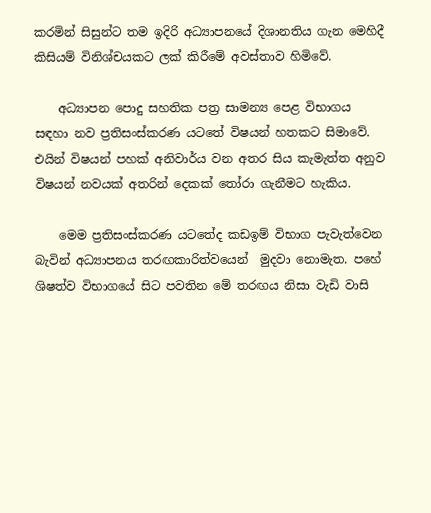කරමින් සිසුන්ට තම ඉදිරි අධ්‍යාපනයේ දිශානතිය ගැන මෙහිදී කිසියම් විනිශ්චයකට ලක් කිරීමේ අවස්තාව හිමිවේ.

    අධ්‍යාපන පොදු සහතික පත්‍ර සාමන්‍ය පෙළ විභාගය සඳහා නව ප්‍රතිසංස්කරණ යටතේ විෂයන් හතකට සිමාවේ. එයින් විෂයන් පහක් අනිවාර්ය වන අතර සිය කැමැත්ත අනුව විෂයන් නවයක් අතරින් දෙකක් තෝරා ගැනීමට හැකිය.

    මෙම ප්‍රතිසංස්කරණ යටතේද කඩඉම් විභාග පැවැත්වෙන බැවින් අධ්‍යාපනය තරඟකාරිත්වයෙන්  මුදවා නොමැත. පහේ ශිෂත්ව විභාගයේ සිට පවතින මේ තරඟය නිසා වැඩි වාසි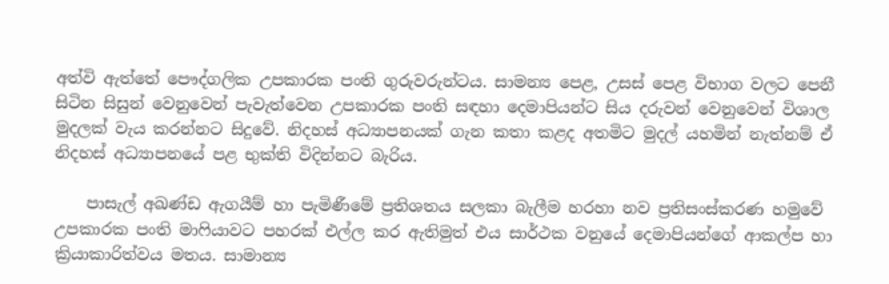අත්වි ඇත්තේ පෞද්ගලික උපකාරක පංති ගුරුවරුන්ටය. සාමන්‍ය පෙළ, උසස් පෙළ විභාග වලට පෙනී සිටින සිසුන් වෙනුවෙන් පැවැත්වෙන උපකාරක පංති සඳහා දෙමාපියන්ට සිය දරුවන් වෙනුවෙන් විශාල මුදලක් වැය කරන්නට සිදුවේ. නිදහස් අධ්‍යාපනයක් ගැන කතා කළද අතමිට මුදල් යහමින් නැත්නම් ඒ නිදහස් අධ්‍යාපනයේ පළ භුක්ති විදින්නට බැරිය.

    පාසැල් අඛණ්ඩ ඇගයීම් හා පැමිණීමේ ප්‍රතිශතය සලකා බැලීම හරහා නව ප්‍රතිසංස්කරණ හමුවේ උපකාරක පංති මාෆියාවට පහරක් එල්ල කර ඇතිමුත් එය සාර්ථක වනුයේ දෙමාපියන්ගේ ආකල්ප හා ක්‍රියාකාරිත්වය මතය. සාමාන්‍ය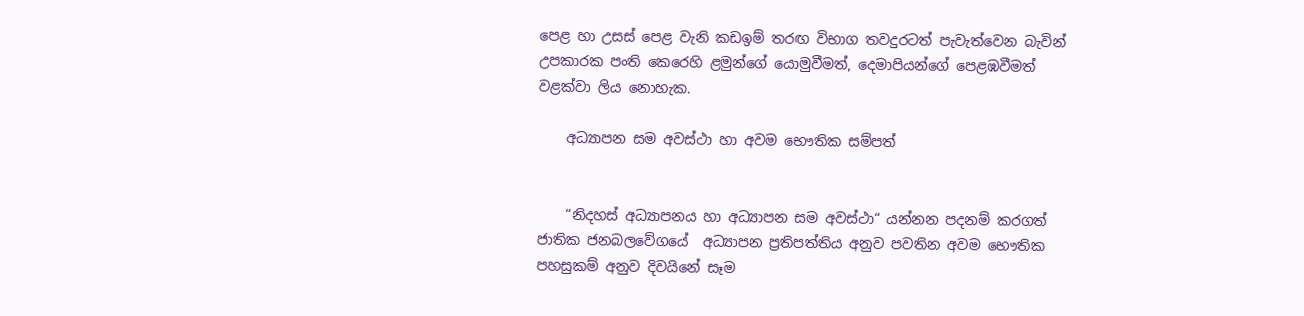පෙළ හා උසස් පෙළ වැනි කඩඉම් තරඟ විභාග තවදුරටත් පැවැත්වෙන බැවින් උපකාරක පංති කෙරෙහි ළමුන්ගේ යොමුවීමත්, දෙමාපියන්ගේ පෙළඹවීමත් වළක්වා ලිය නොහැක.

    අධ්‍යාපන සම අවස්ථා හා අවම භෞතික සම්පත්


    “නිදහස් අධ්‍යාපනය හා අධ්‍යාපන සම අවස්ථා“ යන්නන පදනම් කරගත් ජාතික ජනබලවේගයේ  අධ්‍යාපන ප්‍රතිපත්තිය අනුව පවතින අවම භෞතික පහසුකම් අනුව දිවයිනේ සෑම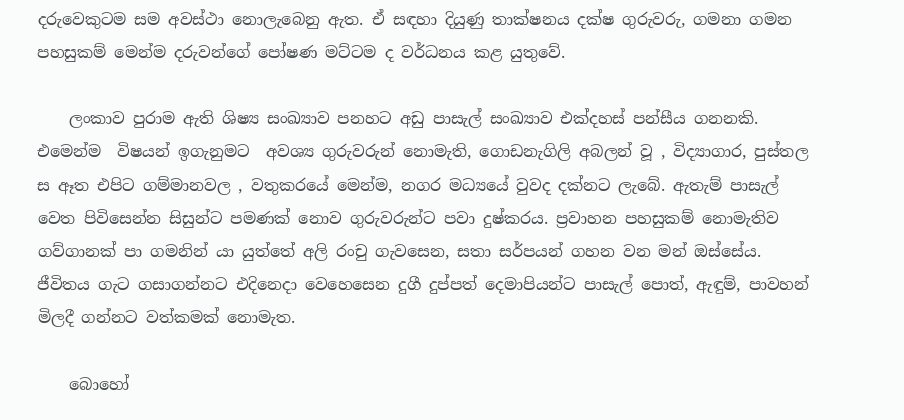දරුවෙකුටම සම අවස්ථා නොලැබෙනු ඇත. ඒ සඳහා දියුණු තාක්ෂනය දක්ෂ ගුරුවරු, ගමනා ගමන පහසුකම් මෙන්ම දරුවන්ගේ පෝෂණ මට්ටම ද වර්ධනය කළ යුතුවේ.

    ලංකාව පුරාම ඇති ශිෂ්‍ය සංඛ්‍යාව පනහට අඩු පාසැල් සංඛ්‍යාව එක්දහස් පන්සීය ගනනකි. එමෙන්ම  විෂයන් ඉගැනුමට  අවශ්‍ය ගුරුවරුන් නොමැති, ගොඩනැගිලි අබලන් වූ , විද්‍යාගාර, පුස්තල ස ඈත එපිට ගම්මානවල , වතුකරයේ මෙන්ම, නගර මධ්‍යයේ වුවද දක්නට ලැබේ. ඇතැම් පාසැල් වෙත පිවිසෙන්න සිසුන්ට පමණක් නොව ගුරුවරුන්ට පවා දුෂ්කරය. ප්‍රවාහන පහසුකම් නොමැතිව ගව්ගානක් පා ගමනින් යා යුත්තේ අලි රංචු ගැවසෙන, සතා සර්පයන් ගහන වන මන් ඔස්සේය.  ජීවිතය ගැට ගසාගන්නට එදිනෙදා වෙහෙසෙන දුගී දුප්පත් දෙමාපියන්ට පාසැල් පොත්, ඇඳුම්, පාවහන් මිලදී ගන්නට වත්කමක් නොමැත.

    බොහෝ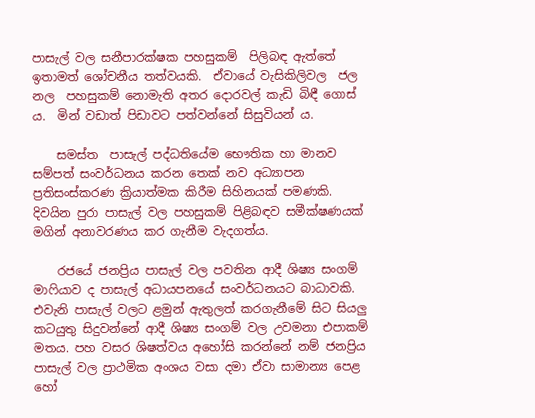පාසැල් වල සනීපාරක්ෂක පහසුකම්  පිලිබඳ ඇත්තේ ඉතාමත් ශෝචනීය තත්වයකි.  ඒවායේ වැසිකිලිවල  ජල  නල  පහසුකම් නොමැති අතර දොරවල් කැඩි බිඳී ගොස් ය.  මින් වඩාත් පිඩාවට පත්වන්නේ සිසුවියන් ය.

    සමස්ත  පාසැල් පද්ධතියේම භෞතික හා මානව සම්පත් සංවර්ධනය කරන තෙක් නව අධ්‍යාපන ප්‍රතිසංස්කරණ ක්‍රියාත්මක කිරීම සිහිනයක් පමණකි. දිවයින පුරා පාසැල් වල පහසුකම් පිළිබඳව සමීක්ෂණයක් මගින් අනාවරණය කර ගැනීම වැදගත්ය.

    රජයේ ජනප්‍රිය පාසැල් වල පවතින ආදී ශිෂ්‍ය සංගම් මාෆියාව ද පාසැල් අධායපනයේ සංවර්ධනයට බාධාවකි. එවැනි පාසැල් වලට ළමුන් ඇතුලත් කරගැනීමේ සිට සියලු කටයුතු සිදුවන්නේ ආදී ශිෂ්‍ය සංගම් වල උවමනා එපාකම් මතය. පහ වසර ශිෂත්වය අහෝසි කරන්නේ නම් ජනප්‍රිය පාසැල් වල ප්‍රාථමික අංශය වසා දමා ඒවා සාමාන්‍ය පෙළ හෝ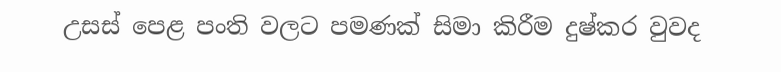උසස් පෙළ පංති වලට පමණක් සිමා කිරීම දුෂ්කර වුවද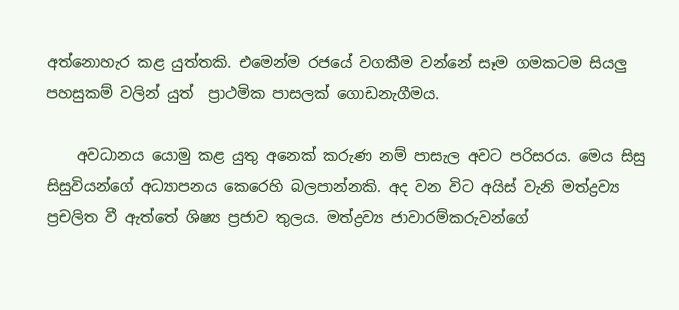අත්නොහැර කළ යුත්තකි. එමෙන්ම රජයේ වගකීම වන්නේ සෑම ගමකටම සියලු පහසුකම් වලින් යුත්  ප්‍රාථමික පාසලක් ගොඩනැගීමය.

    අවධානය යොමු කළ යුතු අනෙක් කරුණ නම් පාසැල අවට පරිසරය. මෙය සිසු සිසුවියන්ගේ අධ්‍යාපනය කෙරෙහි බලපාන්නකි. අද වන විට අයිස් වැනි මත්ද්‍රව්‍ය ප්‍රචලිත වී ඇත්තේ ශිෂ්‍ය ප්‍රජාව තුලය. මත්ද්‍රව්‍ය ජාවාරම්කරුවන්ගේ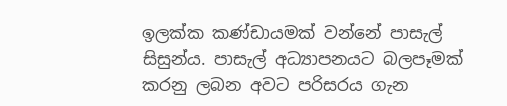ඉලක්ක කණ්ඩායමක් වන්නේ පාසැල් සිසුන්ය. පාසැල් අධ්‍යාපනයට බලපෑමක් කරනු ලබන අවට පරිසරය ගැන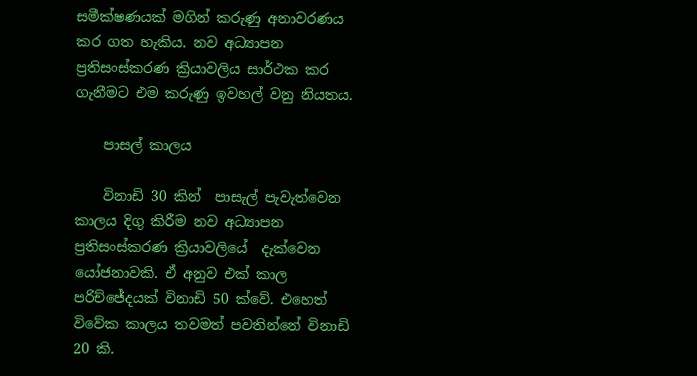සමීක්ෂණයක් මගින් කරුණු අනාවරණය  කර ගත හැකිය. නව අධ්‍යාපන ප්‍රතිසංස්කරණ ක්‍රියාවලිය සාර්ථක කර ගැනීමට එම කරුණු ඉවහල් වනු නියතය.

    පාසල් කාලය

    විනාඩි 30 කින්  පාසැල් පැවැත්වෙන කාලය දිගු කිරීම නව අධ්‍යාපන ප්‍රතිසංස්කරණ ක්‍රියාවලියේ  දැක්වෙන යෝජනාවකි. ඒ අනුව එක් කාල පරිච්ජේදයක් විනාඩි 50 ක්වේ. එහෙත් විවේක කාලය තවමත් පවතින්නේ විනාඩි 20 කි.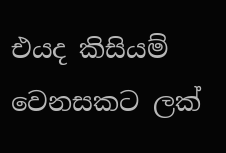එයද කිසියම් වෙනසකට ලක්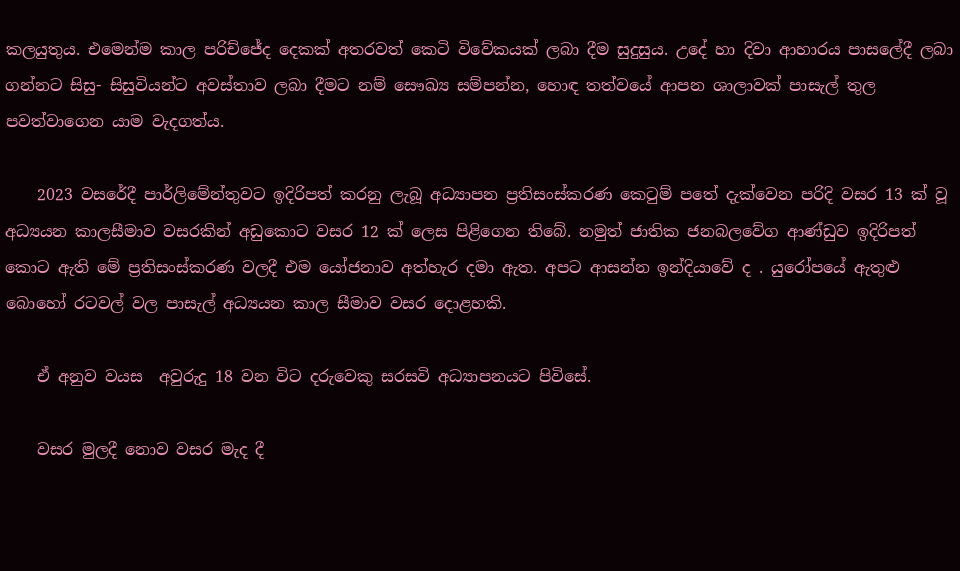කලයුතුය. එමෙන්ම කාල පරිච්ජේද දෙකක් අතරවත් කෙටි විවේකයක් ලබා දීම සුදුසුය. උදේ හා දිවා ආහාරය පාසලේදී ලබා ගන්නට සිසු- සිසුවියන්ට අවස්තාව ලබා දීමට නම් සෞඛ්‍ය සම්පන්න, හොඳ තත්වයේ ආපන ශාලාවක් පාසැල් තුල පවත්වාගෙන යාම වැදගත්ය.

    2023 වසරේදී පාර්ලිමේන්තුවට ඉදිරිපත් කරනු ලැබූ අධ්‍යාපන ප්‍රතිසංස්කරණ කෙටුම් පතේ දැක්වෙන පරිදි වසර 13 ක් වූ අධ්‍යයන කාලසීමාව වසරකින් අඩුකොට වසර 12 ක් ලෙස පිළිගෙන තිබේ. නමුත් ජාතික ජනබලවේග ආණ්ඩුව ඉදිරිපත් කොට ඇති මේ ප්‍රතිසංස්කරණ වලදී එම යෝජනාව අත්හැර දමා ඇත. අපට ආසන්න ඉන්දියාවේ ද . යුරෝපයේ ඇතුළු බොහෝ රටවල් වල පාසැල් අධ්‍යයන කාල සීමාව වසර දොළහකි.

    ඒ අනුව වයස  අවුරුදු 18 වන විට දරුවෙකු සරසවි අධ්‍යාපනයට පිවිසේ.

    වසර මුලදී නොව වසර මැද දී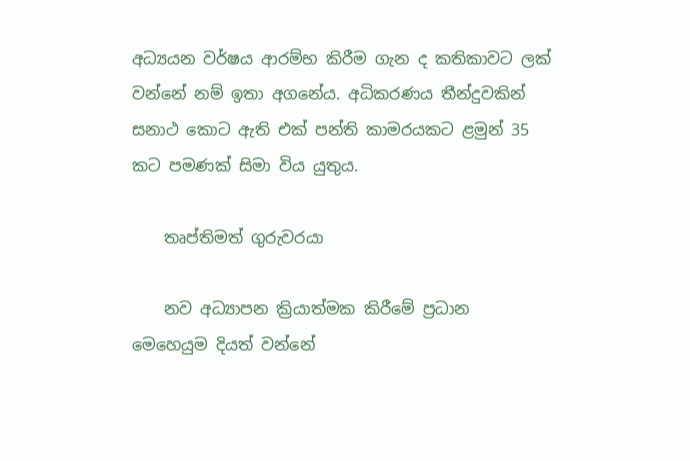අධ්‍යයන වර්ෂය ආරම්භ කිරීම ගැන ද කතිකාවට ලක් වන්නේ නම් ඉතා අගනේය. අධිකරණය තීන්දුවකින් සනාථ කොට ඇති එක් පන්ති කාමරයකට ළමුන් 35 කට පමණක් සිමා විය යුතුය.

    තෘප්තිමත් ගුරුවරයා

    නව අධ්‍යාපන ක්‍රියාත්මක කිරීමේ ප්‍රධාන මෙහෙයුම දියත් වන්නේ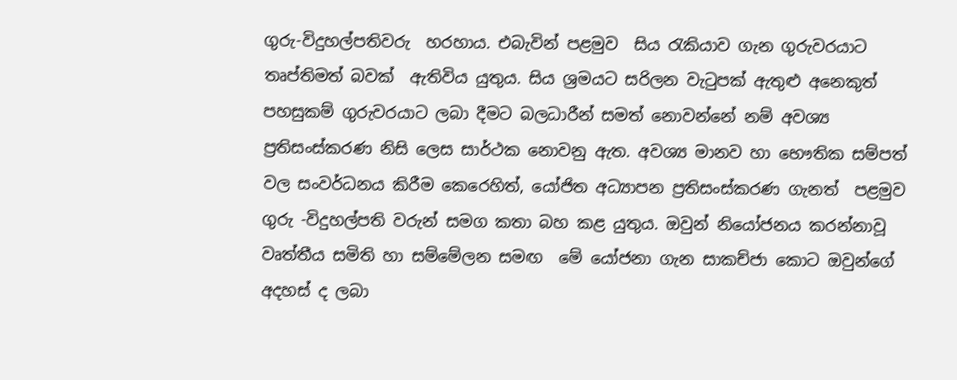ගුරු-විදුහල්පතිවරු  හරහාය. එබැවින් පළමුව  සිය රැකියාව ගැන ගුරුවරයාට තෘප්තිමත් බවක්  ඇතිවිය යුතුය. සිය ශ්‍රමයට සරිලන වැටුපක් ඇතුළු අනෙකුත් පහසුකම් ගුරුවරයාට ලබා දීමට බලධාරීන් සමත් නොවන්නේ නම් අවශ්‍ය ප්‍රතිසංස්කරණ නිසි ලෙස සාර්ථක නොවනු ඇත. අවශ්‍ය මානව හා භෞතික සම්පත් වල සංවර්ධනය කිරීම කෙරෙහිත්, යෝජිත අධ්‍යාපන ප්‍රතිසංස්කරණ ගැනත්  පළමුව ගුරු -විදුහල්පති වරුන් සමග කතා බහ කළ යුතුය. ඔවුන් නියෝජනය කරන්නාවූ වෘත්තීය සමිති හා සම්මේලන සමඟ  මේ යෝජනා ගැන සාකච්ජා කොට ඔවුන්ගේ අදහස් ද ලබා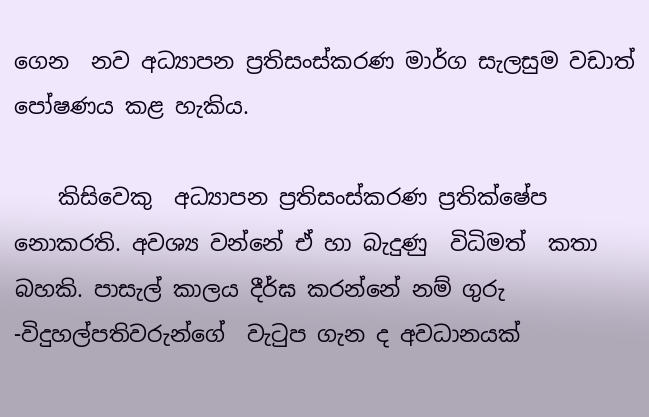ගෙන  නව අධ්‍යාපන ප්‍රතිසංස්කරණ මාර්ග සැලසුම වඩාත් පෝෂණය කළ හැකිය.

    කිසිවෙකු  අධ්‍යාපන ප්‍රතිසංස්කරණ ප්‍රතික්ෂේප නොකරති. අවශ්‍ය වන්නේ ඒ හා බැදුණු  විධිමත්  කතා බහකි. පාසැල් කාලය දීර්ඝ කරන්නේ නම් ගුරු -විදුහල්පතිවරුන්ගේ  වැටුප ගැන ද අවධානයක්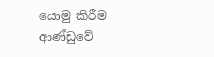යොමු කිරීම ආණ්ඩුවේ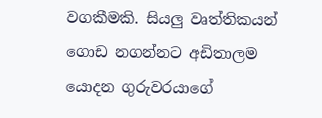වගකීමකි. සියලු වෘත්තිකයන්  ගොඩ නගන්නට අඩිතාලම යොදන ගුරුවරයාගේ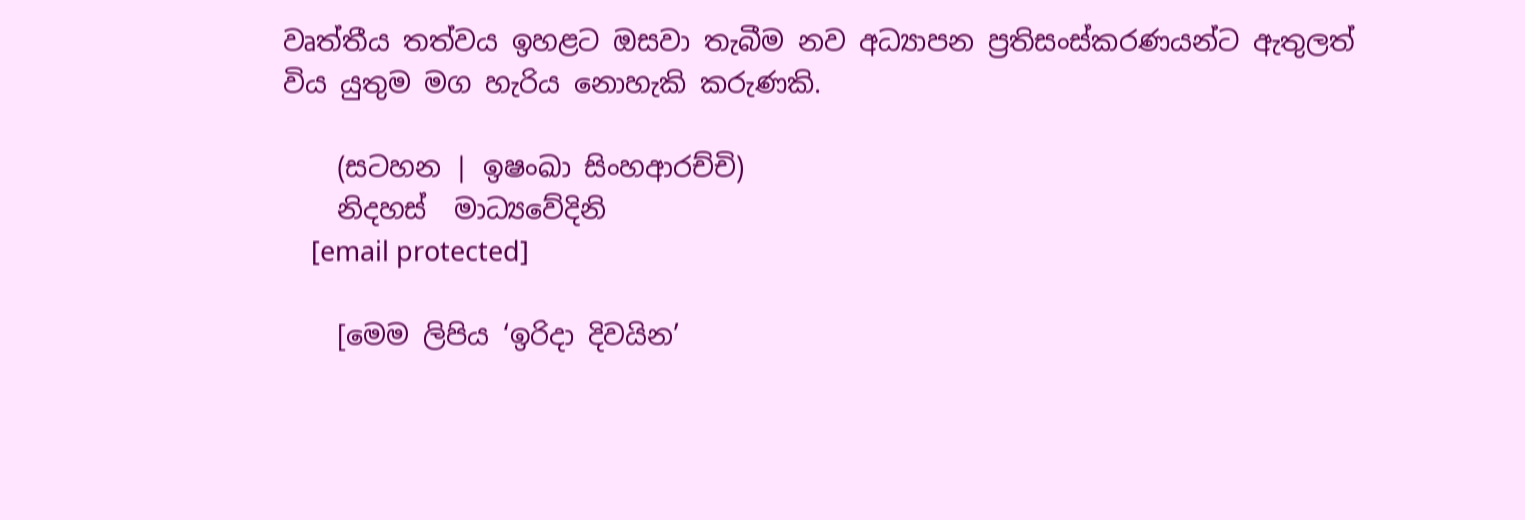වෘත්තීය තත්වය ඉහළට ඔසවා තැබීම නව අධ්‍යාපන ප්‍රතිසංස්කරණයන්ට ඇතුලත් විය යුතුම මග හැරිය නොහැකි කරුණකි.

    (සටහන | ඉෂංඛා සිංහආරච්චි)
    නිදහස්  මාධ්‍යවේදිනි
    [email protected]

    [මෙම ලිපිය ‘ඉරිදා දිවයින’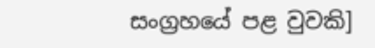සංග්‍රහයේ පළ වුවකි]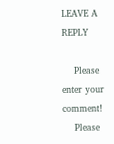LEAVE A REPLY

    Please enter your comment!
    Please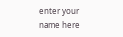enter your name here